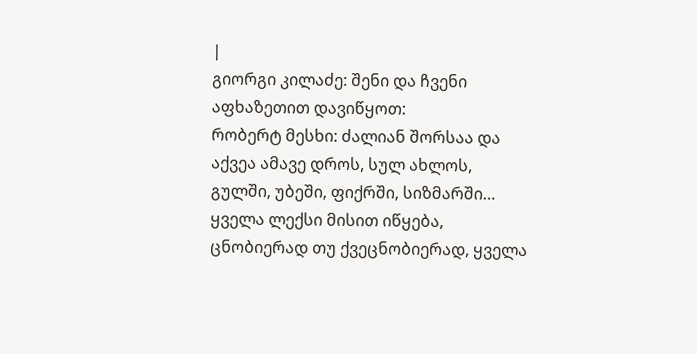|
გიორგი კილაძე: შენი და ჩვენი აფხაზეთით დავიწყოთ:
რობერტ მესხი: ძალიან შორსაა და აქვეა ამავე დროს, სულ ახლოს, გულში, უბეში, ფიქრში, სიზმარში… ყველა ლექსი მისით იწყება, ცნობიერად თუ ქვეცნობიერად, ყველა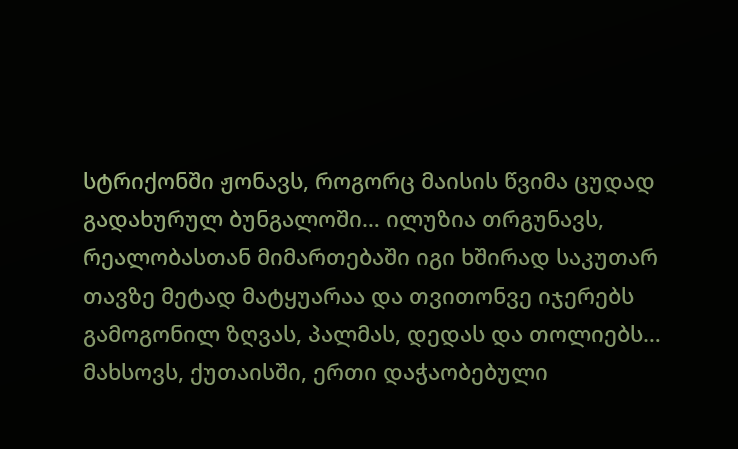სტრიქონში ჟონავს, როგორც მაისის წვიმა ცუდად გადახურულ ბუნგალოში… ილუზია თრგუნავს, რეალობასთან მიმართებაში იგი ხშირად საკუთარ თავზე მეტად მატყუარაა და თვითონვე იჯერებს გამოგონილ ზღვას, პალმას, დედას და თოლიებს…
მახსოვს, ქუთაისში, ერთი დაჭაობებული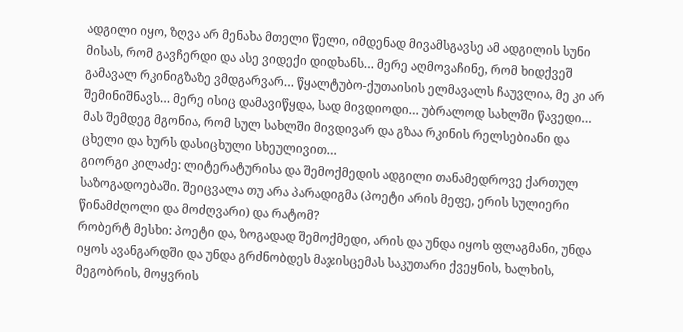ადგილი იყო, ზღვა არ მენახა მთელი წელი, იმდენად მივამსგავსე ამ ადგილის სუნი მისას, რომ გავჩერდი და ასე ვიდექი დიდხანს… მერე აღმოვაჩინე, რომ ხიდქვეშ გამავალ რკინიგზაზე ვმდგარვარ… წყალტუბო-ქუთაისის ელმავალს ჩაუვლია, მე კი არ შემინიშნავს… მერე ისიც დამავიწყდა, სად მივდიოდი… უბრალოდ სახლში წავედი… მას შემდეგ მგონია, რომ სულ სახლში მივდივარ და გზაა რკინის რელსებიანი და ცხელი და ხურს დასიცხული სხეულივით…
გიორგი კილაძე: ლიტერატურისა და შემოქმედის ადგილი თანამედროვე ქართულ საზოგადოებაში. შეიცვალა თუ არა პარადიგმა (პოეტი არის მეფე, ერის სულიერი წინამძღოლი და მოძღვარი) და რატომ?
რობერტ მესხი: პოეტი და, ზოგადად შემოქმედი, არის და უნდა იყოს ფლაგმანი, უნდა იყოს ავანგარდში და უნდა გრძნობდეს მაჯისცემას საკუთარი ქვეყნის, ხალხის, მეგობრის, მოყვრის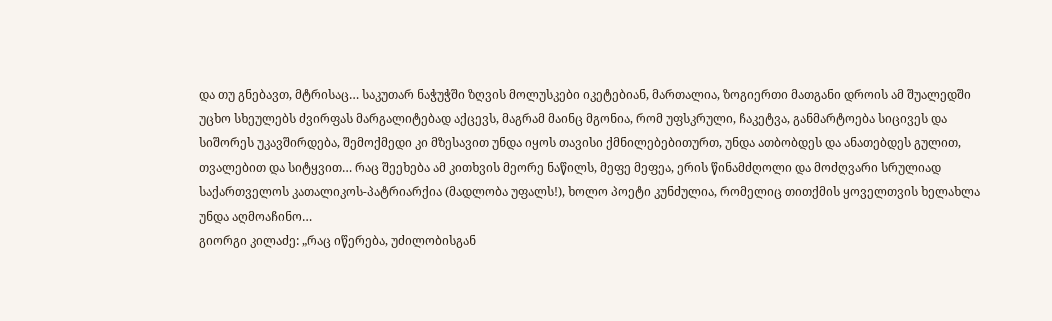და თუ გნებავთ, მტრისაც… საკუთარ ნაჭუჭში ზღვის მოლუსკები იკეტებიან, მართალია, ზოგიერთი მათგანი დროის ამ შუალედში უცხო სხეულებს ძვირფას მარგალიტებად აქცევს, მაგრამ მაინც მგონია, რომ უფსკრული, ჩაკეტვა, განმარტოება სიცივეს და სიშორეს უკავშირდება, შემოქმედი კი მზესავით უნდა იყოს თავისი ქმნილებებითურთ, უნდა ათბობდეს და ანათებდეს გულით, თვალებით და სიტყვით… რაც შეეხება ამ კითხვის მეორე ნაწილს, მეფე მეფეა, ერის წინამძღოლი და მოძღვარი სრულიად საქართველოს კათალიკოს-პატრიარქია (მადლობა უფალს!), ხოლო პოეტი კუნძულია, რომელიც თითქმის ყოველთვის ხელახლა უნდა აღმოაჩინო…
გიორგი კილაძე: „რაც იწერება, უძილობისგან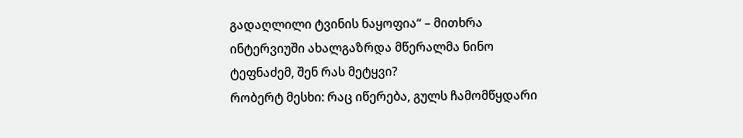გადაღლილი ტვინის ნაყოფია“ – მითხრა ინტერვიუში ახალგაზრდა მწერალმა ნინო ტეფნაძემ, შენ რას მეტყვი?
რობერტ მესხი: რაც იწერება, გულს ჩამომწყდარი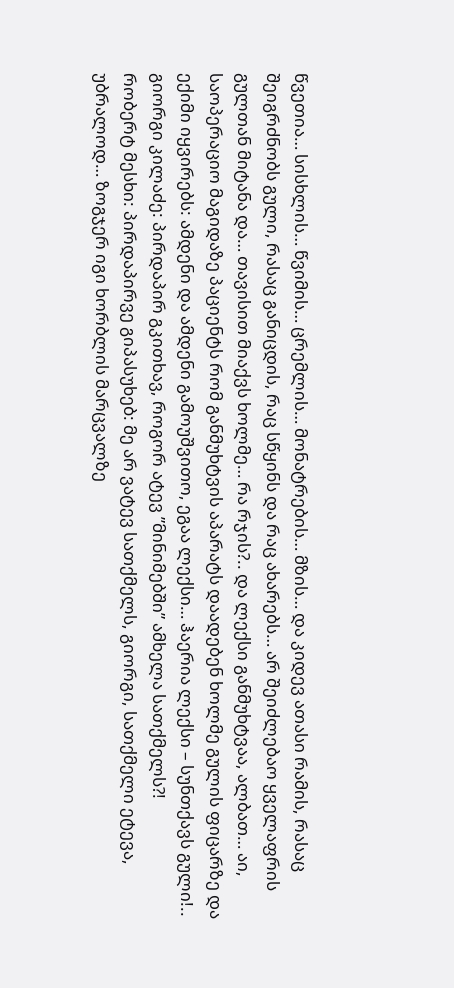წვეთია… სისხლის… წვიმის… ცრემლის… მონატრების… მზის… და კიდევ ათასი რამის, რასაც შეიგრძნობს გული, რასაც განიცდის, რაც სწყინს და რაც ახარებს… არ შეიძლებაო ყველაფრის გულთან მიტანა და… თავისით მიაქვს ხოლმე… რა რჯის?.. და ლექსი განმუხტვაა, ალბათ… აი, საოპერაციო მაგიდაზე პაციენტს რომ განმუხტვის აპარატს დაადებენ ხოლმე გულის ფიცარზე და ექიმი იყვირებს: ამდენი და ამდენი გამოუშვითო, ეგაა ლექსი… ჰაერია ლექსი – სუნთქავს გული!..
გიორგი კილაძე: პირდაპირ გკითხავ, როგორ ატევ ”მინიმებში” ამხელა სათქმელს?!
რობერტ მესხი: პირდაპირვე გიპასუხებ: მე არ ვატევ სათქმელს, გიორგი, სათქმელი ეტევა, უბრალოდ… ზოგჯერ იგი ხორბლის მარცვალზე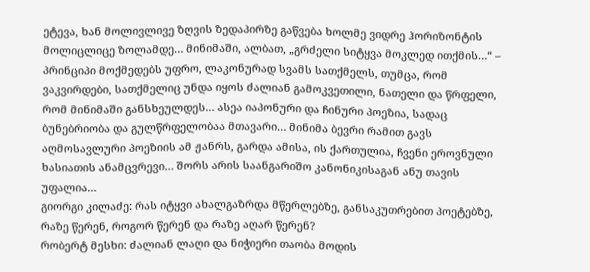ეტევა, ხან მოლივლივე ზღვის ზედაპირზე გაწვება ხოლმე ვიდრე ჰორიზონტის მოლიცლიცე ზოლამდე… მინიმაში, ალბათ, „გრძელი სიტყვა მოკლედ ითქმის…“ – პრინციპი მოქმედებს უფრო, ლაკონურად სვამს სათქმელს, თუმცა, რომ ვაკვირდები, სათქმელიც უნდა იყოს ძალიან გამოკვეთილი, ნათელი და წრფელი, რომ მინიმაში განსხეულდეს… ასეა იაპონური და ჩინური პოეზია, სადაც ბუნებრიობა და გულწრფელობაა მთავარი… მინიმა ბევრი რამით გავს აღმოსავლური პოეზიის ამ ჟანრს, გარდა ამისა, ის ქართულია, ჩვენი ეროვნული ხასიათის ანამცვრევი… შორს არის საანგარიშო კანონიკისაგან ანუ თავის უფალია…
გიორგი კილაძე: რას იტყვი ახალგაზრდა მწერლებზე, განსაკუთრებით პოეტებზე, რაზე წერენ, როგორ წერენ და რაზე აღარ წერენ?
რობერტ მესხი: ძალიან ლაღი და ნიჭიერი თაობა მოდის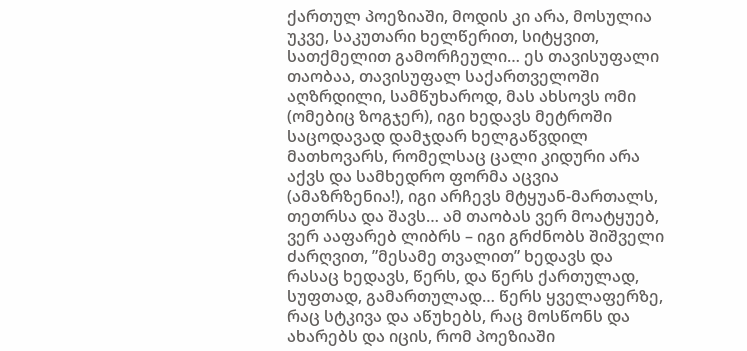ქართულ პოეზიაში, მოდის კი არა, მოსულია უკვე, საკუთარი ხელწერით, სიტყვით, სათქმელით გამორჩეული… ეს თავისუფალი თაობაა, თავისუფალ საქართველოში აღზრდილი, სამწუხაროდ, მას ახსოვს ომი (ომებიც ზოგჯერ), იგი ხედავს მეტროში საცოდავად დამჯდარ ხელგაწვდილ მათხოვარს, რომელსაც ცალი კიდური არა აქვს და სამხედრო ფორმა აცვია (ამაზრზენია!), იგი არჩევს მტყუან-მართალს, თეთრსა და შავს… ამ თაობას ვერ მოატყუებ, ვერ ააფარებ ლიბრს – იგი გრძნობს შიშველი ძარღვით, ”მესამე თვალით” ხედავს და რასაც ხედავს, წერს, და წერს ქართულად, სუფთად, გამართულად… წერს ყველაფერზე, რაც სტკივა და აწუხებს, რაც მოსწონს და ახარებს და იცის, რომ პოეზიაში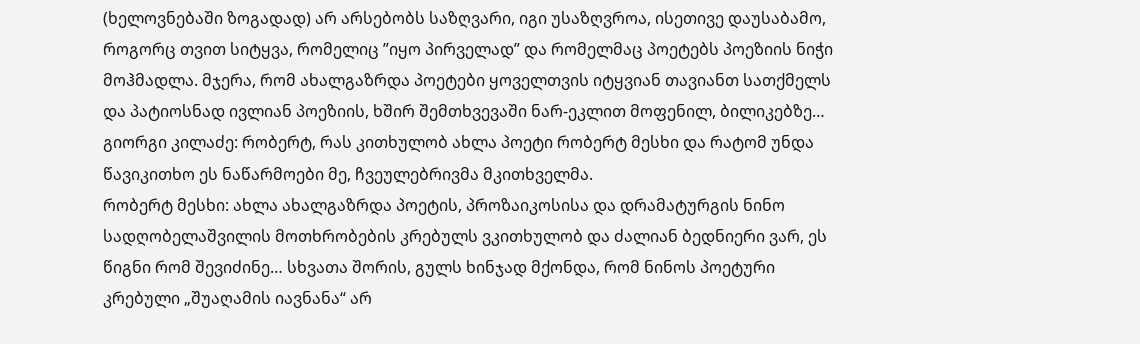(ხელოვნებაში ზოგადად) არ არსებობს საზღვარი, იგი უსაზღვროა, ისეთივე დაუსაბამო, როგორც თვით სიტყვა, რომელიც ”იყო პირველად” და რომელმაც პოეტებს პოეზიის ნიჭი მოჰმადლა. მჯერა, რომ ახალგაზრდა პოეტები ყოველთვის იტყვიან თავიანთ სათქმელს და პატიოსნად ივლიან პოეზიის, ხშირ შემთხვევაში ნარ-ეკლით მოფენილ, ბილიკებზე…
გიორგი კილაძე: რობერტ, რას კითხულობ ახლა პოეტი რობერტ მესხი და რატომ უნდა წავიკითხო ეს ნაწარმოები მე, ჩვეულებრივმა მკითხველმა.
რობერტ მესხი: ახლა ახალგაზრდა პოეტის, პროზაიკოსისა და დრამატურგის ნინო სადღობელაშვილის მოთხრობების კრებულს ვკითხულობ და ძალიან ბედნიერი ვარ, ეს წიგნი რომ შევიძინე… სხვათა შორის, გულს ხინჯად მქონდა, რომ ნინოს პოეტური კრებული „შუაღამის იავნანა“ არ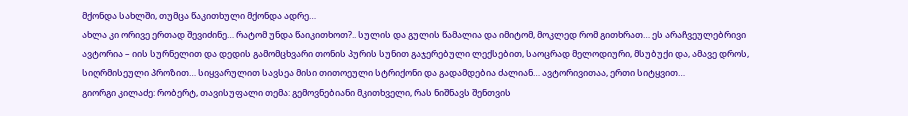მქონდა სახლში, თუმცა წაკითხული მქონდა ადრე…
ახლა კი ორივე ერთად შევიძინე… რატომ უნდა წაიკითხოთ?.. სულის და გულის წამალია და იმიტომ, მოკლედ რომ გითხრათ… ეს არაჩვეულებრივი ავტორია – იის სურნელით და დედის გამომცხვარი თონის პურის სუნით გაჯერებული ლექსებით, საოცრად მელოდიური, მსუბუქი და, ამავე დროს, სიღრმისეული პროზით… სიყვარულით სავსეა მისი თითოეული სტრიქონი და გადამდებია ძალიან… ავტორივითაა, ერთი სიტყვით…
გიორგი კილაძე: რობერტ, თავისუფალი თემა: გემოვნებიანი მკითხველი, რას ნიშნავს შენთვის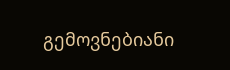გემოვნებიანი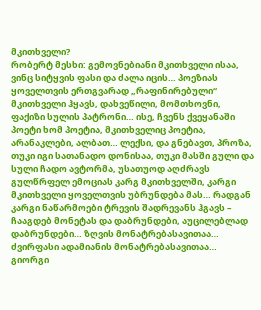მკითხველი?
რობერტ მესხი: გემოვნებიანი მკითხველი ისაა, ვინც სიტყვის ფასი და ძალა იცის… პოეზიას ყოველთვის ერთგვარად „რაფინირებული“ მკითხველი ჰყავს, დახვეწილი, მომთხოვნი, ფაქიზი სულის პატრონი… ისე, ჩვენს ქვეყანაში პოეტი ხომ პოეტია, მკითხველიც პოეტია, არანაკლები, ალბათ… ლექსი, და გნებავთ, პროზა, თუკი იგი სათანადო დონისაა, თუკი მასში გული და სული ჩადო ავტორმა, უსათუოდ აღძრავს გულწრფელ ემოციას კარგ მკითხველში, კარგი მკითხველი ყოველთვის უბრუნდება მას… რადგან კარგი ნაწარმოები ტრევის შადრევანს ჰგავს – ჩააგდებ მონეტას და დაბრუნდები, აუცილებლად დაბრუნდები… ზღვის მონატრებასავითაა… ძვირფასი ადამიანის მონატრებასავითაა…
გიორგი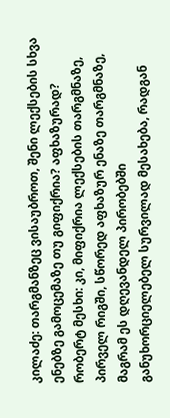კილაძე: თარგმანზეც ვისაუბროთ, შენი ლექსების სხვა ენებზე გამოცემაზე თუ გიფიქრია? აფხაზურად?
რობერტ მესხი: კი, მიფიქრია ლექსების თარგმნაზე, პირველ რიგში, სწორედ აფხაზურ ენაზე თარგმნაზე, მაგრამ ეს დღევანდელ პირობებში განუხორციელებელ სურვილად მესახება, რადგან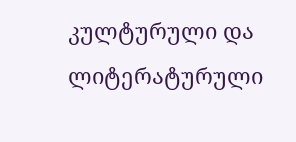კულტურული და ლიტერატურული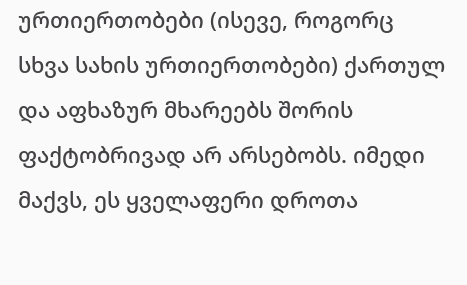ურთიერთობები (ისევე, როგორც სხვა სახის ურთიერთობები) ქართულ და აფხაზურ მხარეებს შორის ფაქტობრივად არ არსებობს. იმედი მაქვს, ეს ყველაფერი დროთა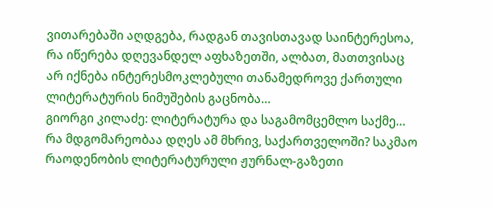ვითარებაში აღდგება, რადგან თავისთავად საინტერესოა, რა იწერება დღევანდელ აფხაზეთში, ალბათ, მათთვისაც არ იქნება ინტერესმოკლებული თანამედროვე ქართული ლიტერატურის ნიმუშების გაცნობა…
გიორგი კილაძე: ლიტერატურა და საგამომცემლო საქმე… რა მდგომარეობაა დღეს ამ მხრივ, საქართველოში? საკმაო რაოდენობის ლიტერატურული ჟურნალ-გაზეთი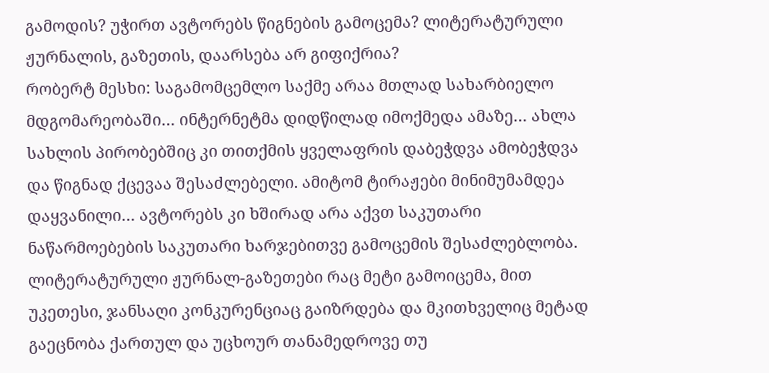გამოდის? უჭირთ ავტორებს წიგნების გამოცემა? ლიტერატურული ჟურნალის, გაზეთის, დაარსება არ გიფიქრია?
რობერტ მესხი: საგამომცემლო საქმე არაა მთლად სახარბიელო მდგომარეობაში… ინტერნეტმა დიდწილად იმოქმედა ამაზე… ახლა სახლის პირობებშიც კი თითქმის ყველაფრის დაბეჭდვა ამობეჭდვა და წიგნად ქცევაა შესაძლებელი. ამიტომ ტირაჟები მინიმუმამდეა დაყვანილი… ავტორებს კი ხშირად არა აქვთ საკუთარი ნაწარმოებების საკუთარი ხარჯებითვე გამოცემის შესაძლებლობა. ლიტერატურული ჟურნალ-გაზეთები რაც მეტი გამოიცემა, მით უკეთესი, ჯანსაღი კონკურენციაც გაიზრდება და მკითხველიც მეტად გაეცნობა ქართულ და უცხოურ თანამედროვე თუ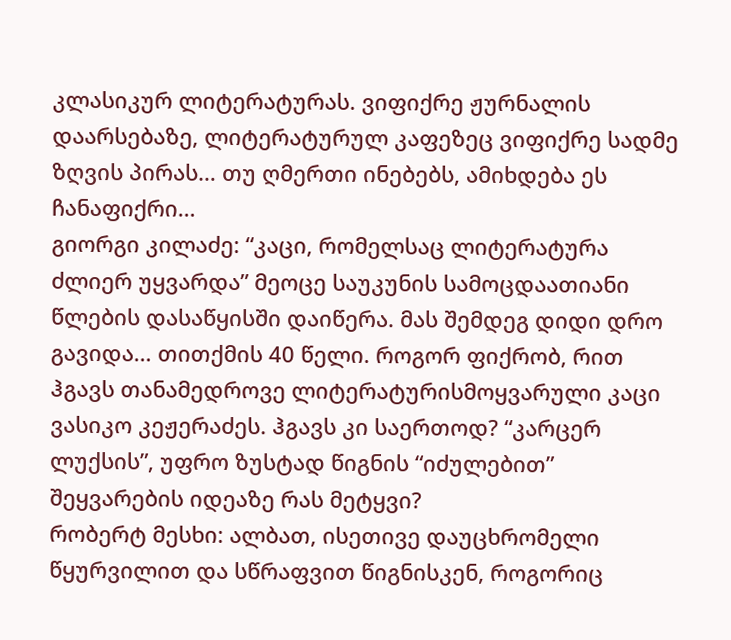კლასიკურ ლიტერატურას. ვიფიქრე ჟურნალის დაარსებაზე, ლიტერატურულ კაფეზეც ვიფიქრე სადმე ზღვის პირას… თუ ღმერთი ინებებს, ამიხდება ეს ჩანაფიქრი…
გიორგი კილაძე: “კაცი, რომელსაც ლიტერატურა ძლიერ უყვარდა” მეოცე საუკუნის სამოცდაათიანი წლების დასაწყისში დაიწერა. მას შემდეგ დიდი დრო გავიდა… თითქმის 40 წელი. როგორ ფიქრობ, რით ჰგავს თანამედროვე ლიტერატურისმოყვარული კაცი ვასიკო კეჟერაძეს. ჰგავს კი საერთოდ? “კარცერ ლუქსის”, უფრო ზუსტად წიგნის “იძულებით” შეყვარების იდეაზე რას მეტყვი?
რობერტ მესხი: ალბათ, ისეთივე დაუცხრომელი წყურვილით და სწრაფვით წიგნისკენ, როგორიც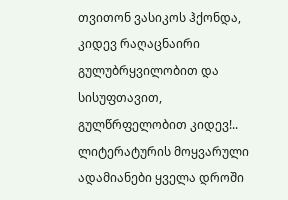თვითონ ვასიკოს ჰქონდა, კიდევ რაღაცნაირი გულუბრყვილობით და სისუფთავით, გულწრფელობით კიდევ!.. ლიტერატურის მოყვარული ადამიანები ყველა დროში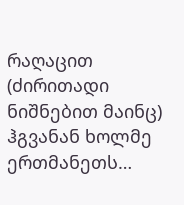რაღაცით (ძირითადი ნიშნებით მაინც) ჰგვანან ხოლმე ერთმანეთს…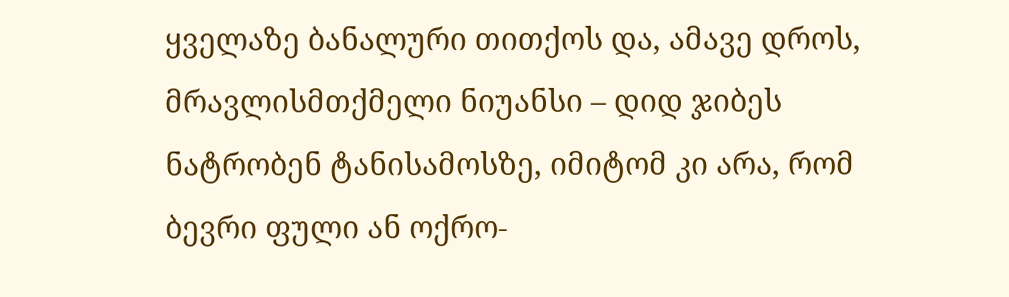ყველაზე ბანალური თითქოს და, ამავე დროს, მრავლისმთქმელი ნიუანსი – დიდ ჯიბეს ნატრობენ ტანისამოსზე, იმიტომ კი არა, რომ ბევრი ფული ან ოქრო-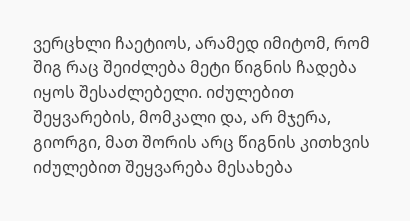ვერცხლი ჩაეტიოს, არამედ იმიტომ, რომ შიგ რაც შეიძლება მეტი წიგნის ჩადება იყოს შესაძლებელი. იძულებით შეყვარების, მომკალი და, არ მჯერა, გიორგი, მათ შორის არც წიგნის კითხვის იძულებით შეყვარება მესახება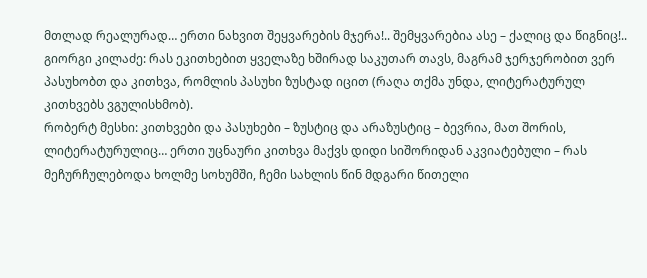მთლად რეალურად… ერთი ნახვით შეყვარების მჯერა!.. შემყვარებია ასე – ქალიც და წიგნიც!..
გიორგი კილაძე: რას ეკითხებით ყველაზე ხშირად საკუთარ თავს, მაგრამ ჯერჯერობით ვერ პასუხობთ და კითხვა, რომლის პასუხი ზუსტად იცით (რაღა თქმა უნდა, ლიტერატურულ კითხვებს ვგულისხმობ).
რობერტ მესხი: კითხვები და პასუხები – ზუსტიც და არაზუსტიც – ბევრია, მათ შორის, ლიტერატურულიც… ერთი უცნაური კითხვა მაქვს დიდი სიშორიდან აკვიატებული – რას მეჩურჩულებოდა ხოლმე სოხუმში, ჩემი სახლის წინ მდგარი წითელი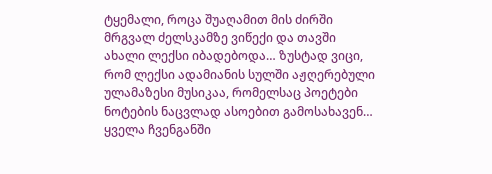ტყემალი, როცა შუაღამით მის ძირში მრგვალ ძელსკამზე ვიწექი და თავში ახალი ლექსი იბადებოდა… ზუსტად ვიცი, რომ ლექსი ადამიანის სულში აჟღერებული ულამაზესი მუსიკაა, რომელსაც პოეტები ნოტების ნაცვლად ასოებით გამოსახავენ… ყველა ჩვენგანში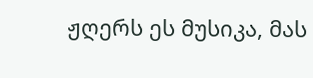ჟღერს ეს მუსიკა, მას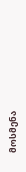მოსმენა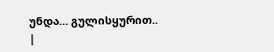უნდა… გულისყურით..
|